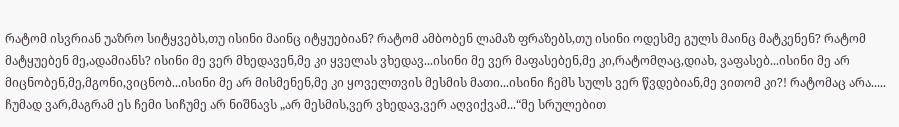რატომ ისვრიან უაზრო სიტყვებს,თუ ისინი მაინც იტყუებიან? რატომ ამბობენ ლამაზ ფრაზებს,თუ ისინი ოდესმე გულს მაინც მატკენენ? რატომ მატყუებენ მე,ადამიანს? ისინი მე ვერ მხედავენ,მე კი ყველას ვხედავ...ისინი მე ვერ მაფასებენ,მე კი,რატომღაც,დიახ, ვაფასებ...ისინი მე არ მიცნობენ,მე,მგონი,ვიცნობ...ისინი მე არ მისმენენ,მე კი ყოველთვის მესმის მათი...ისინი ჩემს სულს ვერ წვდებიან,მე ვითომ კი?! რატომაც არა..... ჩუმად ვარ,მაგრამ ეს ჩემი სიჩუმე არ ნიშნავს „არ მესმის,ვერ ვხედავ,ვერ აღვიქვამ...“მე სრულებით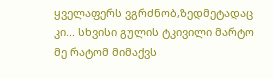ყველაფერს ვგრძნობ,ზედმეტადაც კი... სხვისი გულის ტკივილი მარტო მე რატომ მიმაქვს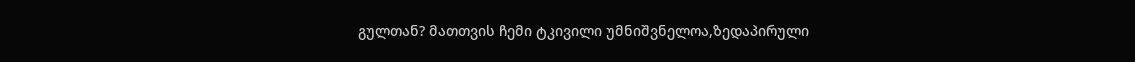გულთან? მათთვის ჩემი ტკივილი უმნიშვნელოა,ზედაპირული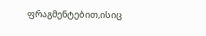ფრაგმენტებით,ისიც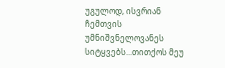უგულოდ, ისვრიან ჩემთვის უმნიშვნელოვანეს სიტყვებს...თითქოს მეუ